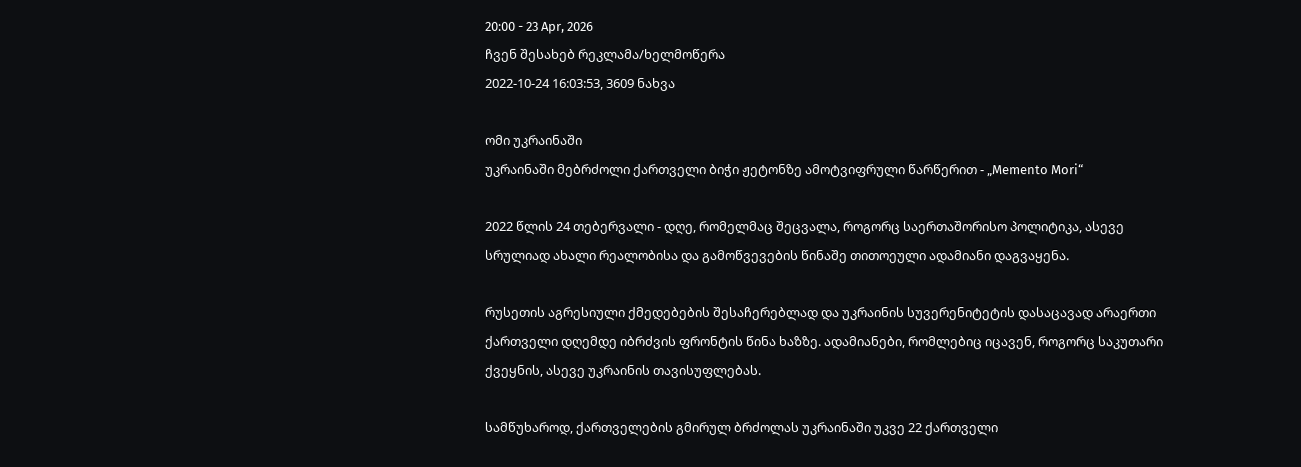20:00 - 23 Apr, 2026
ჩვენ შესახებ რეკლამა/ხელმოწერა
2022-10-24 16:03:53, 3609 ნახვა

ომი უკრაინაში
უკრაინაში მებრძოლი ქართველი ბიჭი ჟეტონზე ამოტვიფრული წარწერით - „Memento Mori“

2022 წლის 24 თებერვალი - დღე, რომელმაც შეცვალა, როგორც საერთაშორისო პოლიტიკა, ასევე სრულიად ახალი რეალობისა და გამოწვევების წინაშე თითოეული ადამიანი დაგვაყენა.

რუსეთის აგრესიული ქმედებების შესაჩერებლად და უკრაინის სუვერენიტეტის დასაცავად არაერთი ქართველი დღემდე იბრძვის ფრონტის წინა ხაზზე. ადამიანები, რომლებიც იცავენ, როგორც საკუთარი ქვეყნის, ასევე უკრაინის თავისუფლებას.

სამწუხაროდ, ქართველების გმირულ ბრძოლას უკრაინაში უკვე 22 ქართველი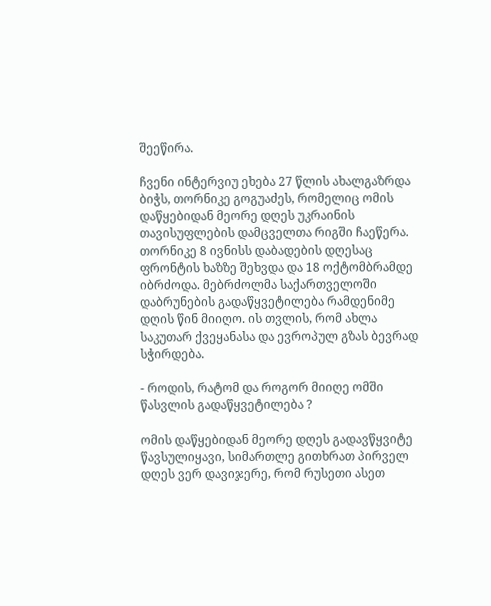შეეწირა.

ჩვენი ინტერვიუ ეხება 27 წლის ახალგაზრდა ბიჭს, თორნიკე გოგუაძეს, რომელიც ომის დაწყებიდან მეორე დღეს უკრაინის თავისუფლების დამცველთა რიგში ჩაეწერა. თორნიკე 8 ივნისს დაბადების დღესაც ფრონტის ხაზზე შეხვდა და 18 ოქტომბრამდე იბრძოდა. მებრძოლმა საქართველოში დაბრუნების გადაწყვეტილება რამდენიმე დღის წინ მიიღო. ის თვლის, რომ ახლა საკუთარ ქვეყანასა და ევროპულ გზას ბევრად სჭირდება.

- როდის, რატომ და როგორ მიიღე ომში წასვლის გადაწყვეტილება ?

ომის დაწყებიდან მეორე დღეს გადავწყვიტე წავსულიყავი, სიმართლე გითხრათ პირველ დღეს ვერ დავიჯერე, რომ რუსეთი ასეთ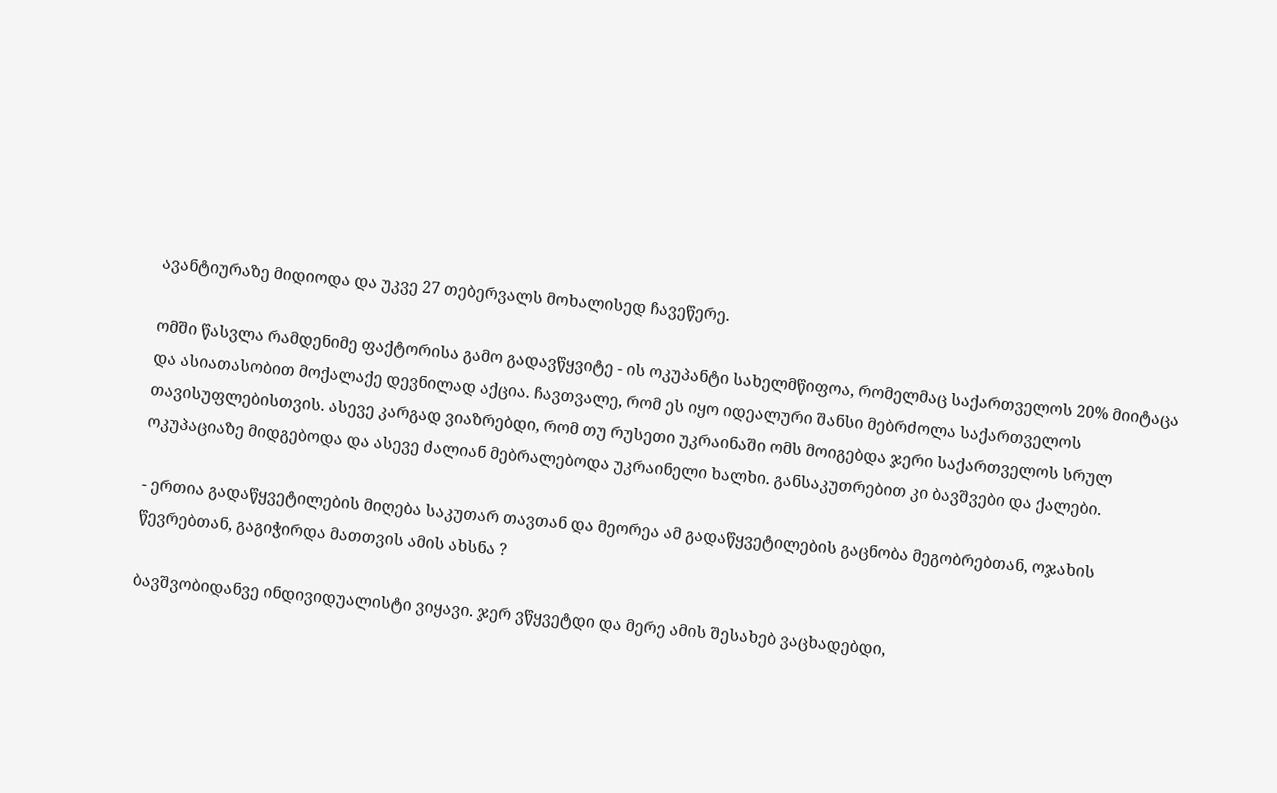ავანტიურაზე მიდიოდა და უკვე 27 თებერვალს მოხალისედ ჩავეწერე.

ომში წასვლა რამდენიმე ფაქტორისა გამო გადავწყვიტე - ის ოკუპანტი სახელმწიფოა, რომელმაც საქართველოს 20% მიიტაცა და ასიათასობით მოქალაქე დევნილად აქცია. ჩავთვალე, რომ ეს იყო იდეალური შანსი მებრძოლა საქართველოს თავისუფლებისთვის. ასევე კარგად ვიაზრებდი, რომ თუ რუსეთი უკრაინაში ომს მოიგებდა ჯერი საქართველოს სრულ ოკუპაციაზე მიდგებოდა და ასევე ძალიან მებრალებოდა უკრაინელი ხალხი. განსაკუთრებით კი ბავშვები და ქალები.

- ერთია გადაწყვეტილების მიღება საკუთარ თავთან და მეორეა ამ გადაწყვეტილების გაცნობა მეგობრებთან, ოჯახის წევრებთან, გაგიჭირდა მათთვის ამის ახსნა ?

ბავშვობიდანვე ინდივიდუალისტი ვიყავი. ჯერ ვწყვეტდი და მერე ამის შესახებ ვაცხადებდი,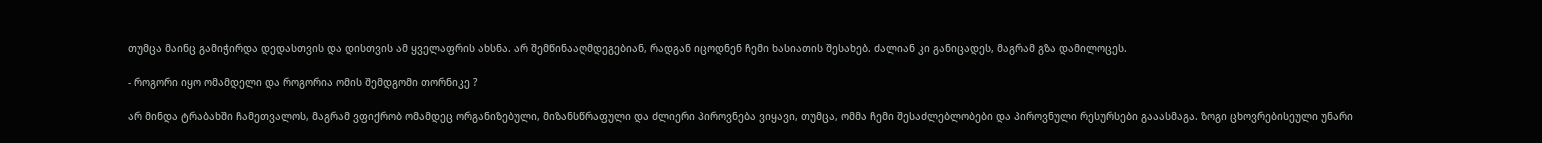თუმცა მაინც გამიჭირდა დედასთვის და დისთვის ამ ყველაფრის ახსნა. არ შემწინააღმდეგებიან, რადგან იცოდნენ ჩემი ხასიათის შესახებ. ძალიან კი განიცადეს, მაგრამ გზა დამილოცეს.

- როგორი იყო ომამდელი და როგორია ომის შემდგომი თორნიკე ?

არ მინდა ტრაბახში ჩამეთვალოს, მაგრამ ვფიქრობ ომამდეც ორგანიზებული, მიზანსწრაფული და ძლიერი პიროვნება ვიყავი, თუმცა, ომმა ჩემი შესაძლებლობები და პიროვნული რესურსები გააასმაგა. ზოგი ცხოვრებისეული უნარი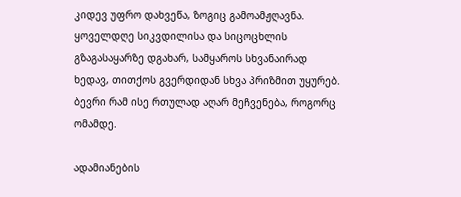კიდევ უფრო დახვეწა, ზოგიც გამოამჟღავნა. ყოველდღე სიკვდილისა და სიცოცხლის გზაგასაყარზე დგახარ, სამყაროს სხვანაირად ხედავ, თითქოს გვერდიდან სხვა პრიზმით უყურებ. ბევრი რამ ისე რთულად აღარ მეჩვენება, როგორც ომამდე.

ადამიანების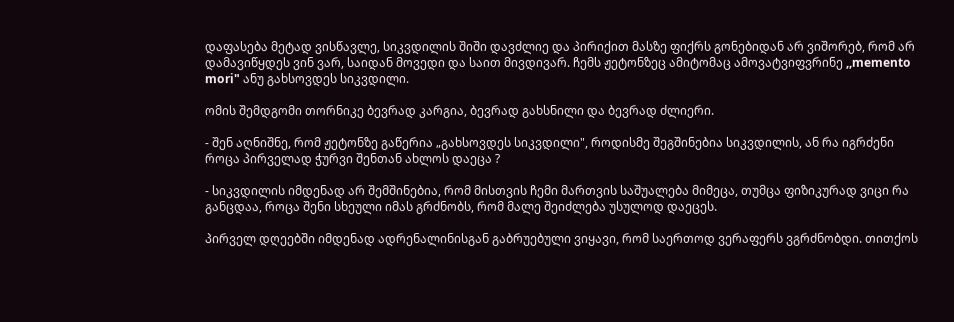დაფასება მეტად ვისწავლე, სიკვდილის შიში დავძლიე და პირიქით მასზე ფიქრს გონებიდან არ ვიშორებ, რომ არ დამავიწყდეს ვინ ვარ, საიდან მოვედი და საით მივდივარ. ჩემს ჟეტონზეც ამიტომაც ამოვატვიფვრინე ,,memento mori" ანუ გახსოვდეს სიკვდილი.

ომის შემდგომი თორნიკე ბევრად კარგია, ბევრად გახსნილი და ბევრად ძლიერი.

- შენ აღნიშნე, რომ ჟეტონზე გაწერია „გახსოვდეს სიკვდილი", როდისმე შეგშინებია სიკვდილის, ან რა იგრძენი როცა პირველად ჭურვი შენთან ახლოს დაეცა ?

- სიკვდილის იმდენად არ შემშინებია, რომ მისთვის ჩემი მართვის საშუალება მიმეცა, თუმცა ფიზიკურად ვიცი რა განცდაა, როცა შენი სხეული იმას გრძნობს, რომ მალე შეიძლება უსულოდ დაეცეს.

პირველ დღეებში იმდენად ადრენალინისგან გაბრუებული ვიყავი, რომ საერთოდ ვერაფერს ვგრძნობდი. თითქოს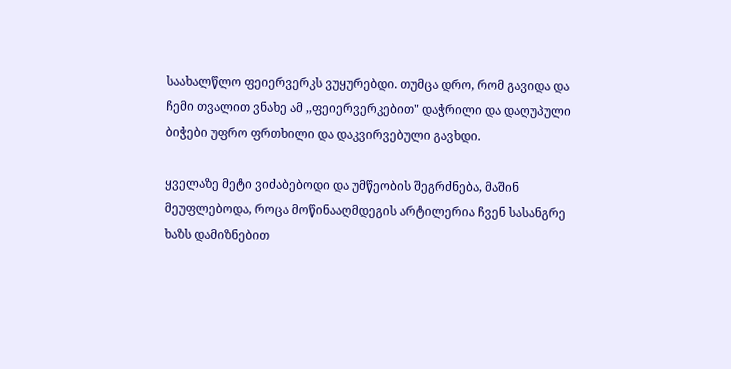საახალწლო ფეიერვერკს ვუყურებდი. თუმცა დრო, რომ გავიდა და ჩემი თვალით ვნახე ამ ,,ფეიერვერკებით" დაჭრილი და დაღუპული ბიჭები უფრო ფრთხილი და დაკვირვებული გავხდი.

ყველაზე მეტი ვიძაბებოდი და უმწეობის შეგრძნება, მაშინ მეუფლებოდა, როცა მოწინააღმდეგის არტილერია ჩვენ სასანგრე ხაზს დამიზნებით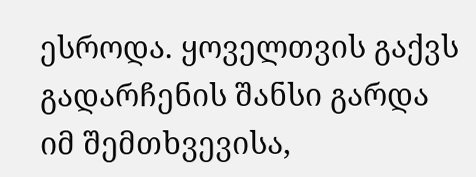ესროდა. ყოველთვის გაქვს გადარჩენის შანსი გარდა იმ შემთხვევისა,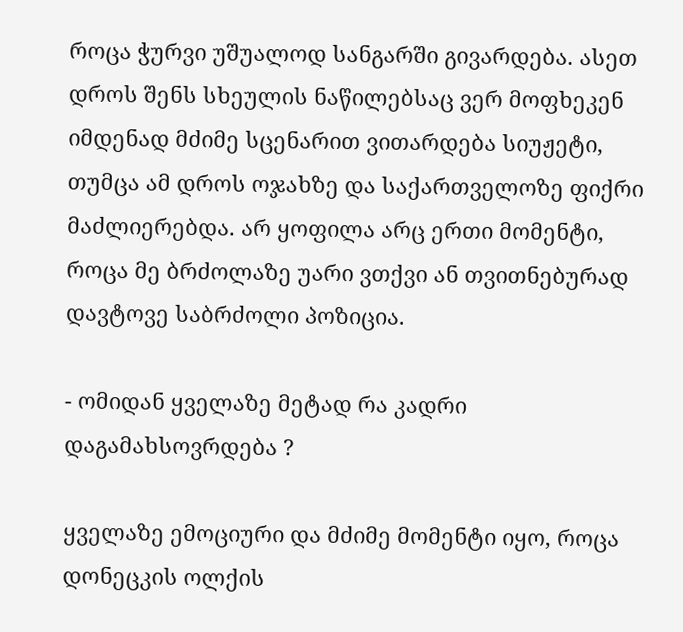როცა ჭურვი უშუალოდ სანგარში გივარდება. ასეთ დროს შენს სხეულის ნაწილებსაც ვერ მოფხეკენ იმდენად მძიმე სცენარით ვითარდება სიუჟეტი, თუმცა ამ დროს ოჯახზე და საქართველოზე ფიქრი მაძლიერებდა. არ ყოფილა არც ერთი მომენტი, როცა მე ბრძოლაზე უარი ვთქვი ან თვითნებურად დავტოვე საბრძოლი პოზიცია.

- ომიდან ყველაზე მეტად რა კადრი დაგამახსოვრდება ?

ყველაზე ემოციური და მძიმე მომენტი იყო, როცა დონეცკის ოლქის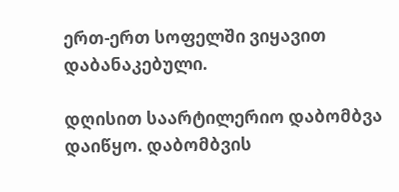ერთ-ერთ სოფელში ვიყავით დაბანაკებული.

დღისით საარტილერიო დაბომბვა დაიწყო. დაბომბვის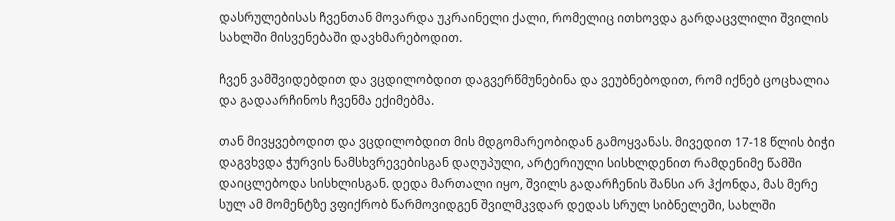დასრულებისას ჩვენთან მოვარდა უკრაინელი ქალი, რომელიც ითხოვდა გარდაცვლილი შვილის სახლში მისვენებაში დავხმარებოდით.

ჩვენ ვამშვიდებდით და ვცდილობდით დაგვერწმუნებინა და ვეუბნებოდით, რომ იქნებ ცოცხალია და გადაარჩინოს ჩვენმა ექიმებმა.

თან მივყვებოდით და ვცდილობდით მის მდგომარეობიდან გამოყვანას. მივედით 17-18 წლის ბიჭი დაგვხვდა ჭურვის ნამსხვრევებისგან დაღუპული, არტერიული სისხლდენით რამდენიმე წამში დაიცლებოდა სისხლისგან. დედა მართალი იყო, შვილს გადარჩენის შანსი არ ჰქონდა, მას მერე სულ ამ მომენტზე ვფიქრობ წარმოვიდგენ შვილმკვდარ დედას სრულ სიბნელეში, სახლში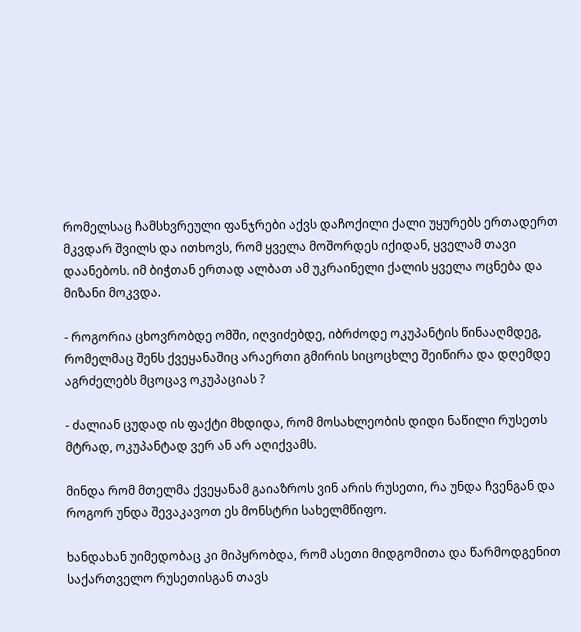რომელსაც ჩამსხვრეული ფანჯრები აქვს დაჩოქილი ქალი უყურებს ერთადერთ მკვდარ შვილს და ითხოვს, რომ ყველა მოშორდეს იქიდან, ყველამ თავი დაანებოს. იმ ბიჭთან ერთად ალბათ ამ უკრაინელი ქალის ყველა ოცნება და მიზანი მოკვდა.

- როგორია ცხოვრობდე ომში, იღვიძებდე, იბრძოდე ოკუპანტის წინააღმდეგ, რომელმაც შენს ქვეყანაშიც არაერთი გმირის სიცოცხლე შეიწირა და დღემდე აგრძელებს მცოცავ ოკუპაციას ?

- ძალიან ცუდად ის ფაქტი მხდიდა, რომ მოსახლეობის დიდი ნაწილი რუსეთს მტრად, ოკუპანტად ვერ ან არ აღიქვამს.

მინდა რომ მთელმა ქვეყანამ გაიაზროს ვინ არის რუსეთი, რა უნდა ჩვენგან და როგორ უნდა შევაკავოთ ეს მონსტრი სახელმწიფო.

ხანდახან უიმედობაც კი მიპყრობდა, რომ ასეთი მიდგომითა და წარმოდგენით საქართველო რუსეთისგან თავს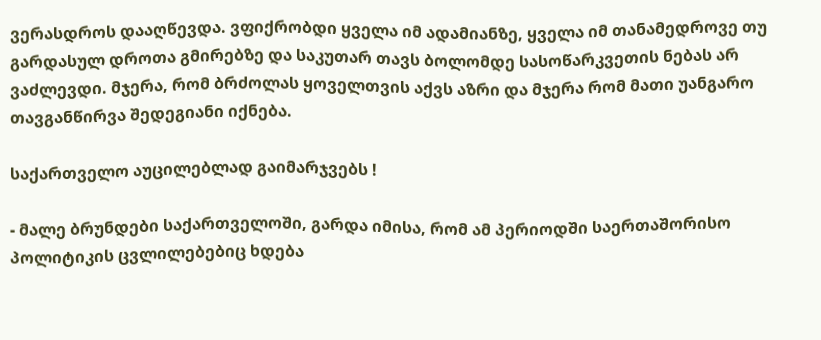ვერასდროს დააღწევდა. ვფიქრობდი ყველა იმ ადამიანზე, ყველა იმ თანამედროვე თუ გარდასულ დროთა გმირებზე და საკუთარ თავს ბოლომდე სასოწარკვეთის ნებას არ ვაძლევდი. მჯერა, რომ ბრძოლას ყოველთვის აქვს აზრი და მჯერა რომ მათი უანგარო თავგანწირვა შედეგიანი იქნება.

საქართველო აუცილებლად გაიმარჯვებს !

- მალე ბრუნდები საქართველოში, გარდა იმისა, რომ ამ პერიოდში საერთაშორისო პოლიტიკის ცვლილებებიც ხდება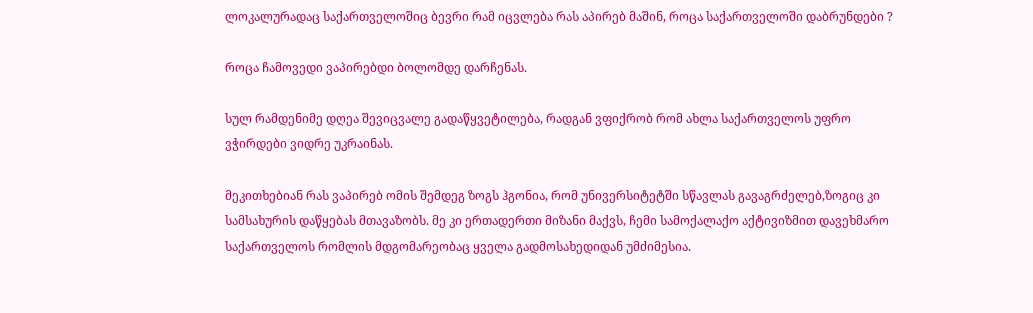ლოკალურადაც საქართველოშიც ბევრი რამ იცვლება რას აპირებ მაშინ, როცა საქართველოში დაბრუნდები ?

როცა ჩამოვედი ვაპირებდი ბოლომდე დარჩენას.

სულ რამდენიმე დღეა შევიცვალე გადაწყვეტილება, რადგან ვფიქრობ რომ ახლა საქართველოს უფრო ვჭირდები ვიდრე უკრაინას.

მეკითხებიან რას ვაპირებ ომის შემდეგ ზოგს ჰგონია, რომ უნივერსიტეტში სწავლას გავაგრძელებ,ზოგიც კი სამსახურის დაწყებას მთავაზობს. მე კი ერთადერთი მიზანი მაქვს, ჩემი სამოქალაქო აქტივიზმით დავეხმარო საქართველოს რომლის მდგომარეობაც ყველა გადმოსახედიდან უმძიმესია.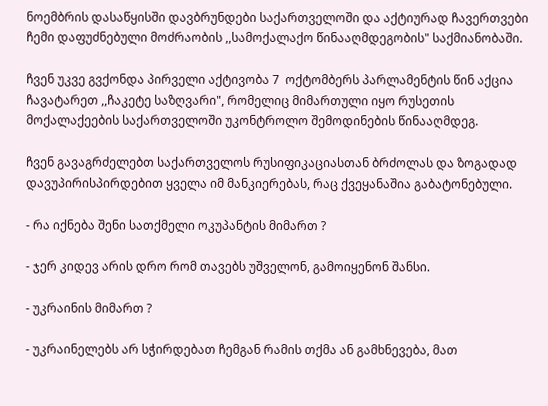ნოემბრის დასაწყისში დავბრუნდები საქართველოში და აქტიურად ჩავერთვები ჩემი დაფუძნებული მოძრაობის ,,სამოქალაქო წინააღმდეგობის" საქმიანობაში.

ჩვენ უკვე გვქონდა პირველი აქტივობა 7  ოქტომბერს პარლამენტის წინ აქცია ჩავატარეთ ,,ჩაკეტე საზღვარი", რომელიც მიმართული იყო რუსეთის მოქალაქეების საქართველოში უკონტროლო შემოდინების წინააღმდეგ.

ჩვენ გავაგრძელებთ საქართველოს რუსიფიკაციასთან ბრძოლას და ზოგადად დავუპირისპირდებით ყველა იმ მანკიერებას, რაც ქვეყანაშია გაბატონებული.

- რა იქნება შენი სათქმელი ოკუპანტის მიმართ ?

- ჯერ კიდევ არის დრო რომ თავებს უშველონ, გამოიყენონ შანსი.

- უკრაინის მიმართ ?

- უკრაინელებს არ სჭირდებათ ჩემგან რამის თქმა ან გამხნევება, მათ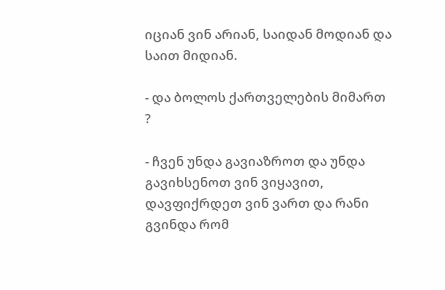იციან ვინ არიან, საიდან მოდიან და საით მიდიან.

- და ბოლოს ქართველების მიმართ ?

- ჩვენ უნდა გავიაზროთ და უნდა გავიხსენოთ ვინ ვიყავით, დავფიქრდეთ ვინ ვართ და რანი გვინდა რომ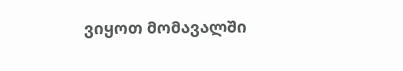ვიყოთ მომავალში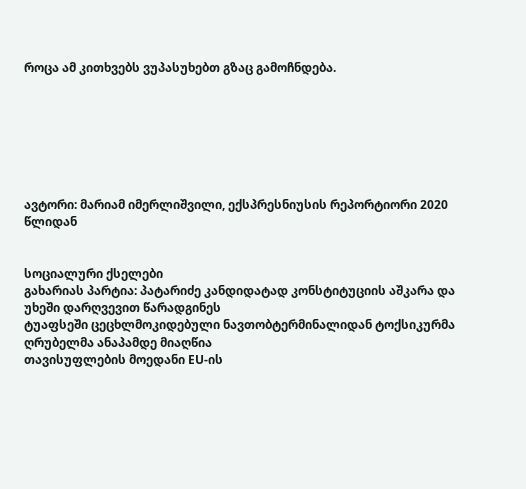როცა ამ კითხვებს ვუპასუხებთ გზაც გამოჩნდება.







ავტორი: მარიამ იმერლიშვილი, ექსპრესნიუსის რეპორტიორი 2020 წლიდან


სოციალური ქსელები
გახარიას პარტია: პატარიძე კანდიდატად კონსტიტუციის აშკარა და უხეში დარღვევით წარადგინეს
ტუაფსეში ცეცხლმოკიდებული ნავთობტერმინალიდან ტოქსიკურმა ღრუბელმა ანაპამდე მიაღწია
თავისუფლების მოედანი EU-ის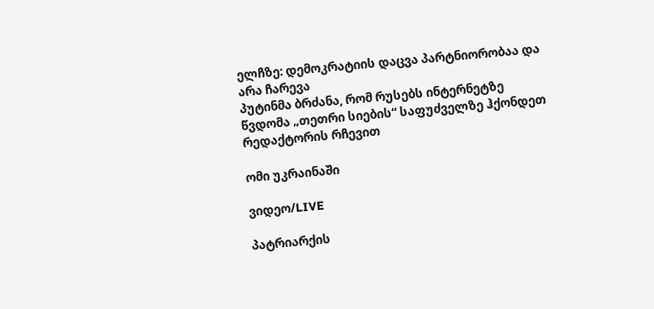ელჩზე: დემოკრატიის დაცვა პარტნიორობაა და არა ჩარევა
პუტინმა ბრძანა, რომ რუსებს ინტერნეტზე წვდომა „თეთრი სიების“ საფუძველზე ჰქონდეთ
რედაქტორის რჩევით

ომი უკრაინაში

ვიდეო/LIVE

პატრიარქის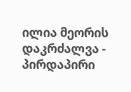ილია მეორის დაკრძალვა - პირდაპირი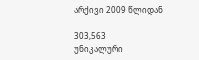არქივი 2009 წლიდან

303,563
უნიკალური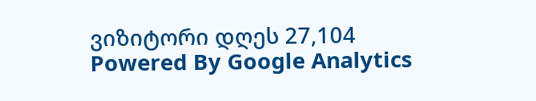ვიზიტორი დღეს 27,104
Powered By Google Analytics